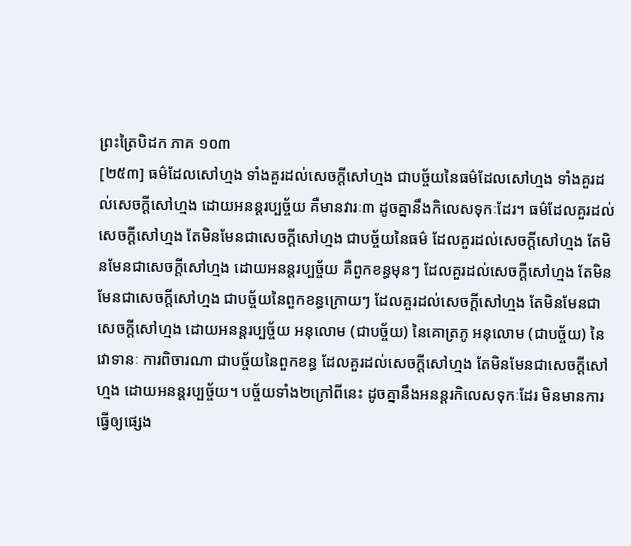ព្រះត្រៃបិដក ភាគ ១០៣
[២៥៣] ធម៌ដែលសៅហ្មង ទាំងគួរដល់សេចក្តីសៅហ្មង ជាបច្ច័យនៃធម៌ដែលសៅហ្មង ទាំងគួរដល់សេចក្តីសៅហ្មង ដោយអនន្តរប្បច្ច័យ គឺមានវារៈ៣ ដូចគ្នានឹងកិលេសទុកៈដែរ។ ធម៌ដែលគួរដល់សេចក្តីសៅហ្មង តែមិនមែនជាសេចក្តីសៅហ្មង ជាបច្ច័យនៃធម៌ ដែលគួរដល់សេចក្តីសៅហ្មង តែមិនមែនជាសេចក្តីសៅហ្មង ដោយអនន្តរប្បច្ច័យ គឺពួកខន្ធមុនៗ ដែលគួរដល់សេចក្តីសៅហ្មង តែមិនមែនជាសេចក្តីសៅហ្មង ជាបច្ច័យនៃពួកខន្ធក្រោយៗ ដែលគួរដល់សេចក្តីសៅហ្មង តែមិនមែនជាសេចក្តីសៅហ្មង ដោយអនន្តរប្បច្ច័យ អនុលោម (ជាបច្ច័យ) នៃគោត្រភូ អនុលោម (ជាបច្ច័យ) នៃវោទានៈ ការពិចារណា ជាបច្ច័យនៃពួកខន្ធ ដែលគួរដល់សេចក្តីសៅហ្មង តែមិនមែនជាសេចក្តីសៅហ្មង ដោយអនន្តរប្បច្ច័យ។ បច្ច័យទាំង២ក្រៅពីនេះ ដូចគ្នានឹងអនន្តរកិលេសទុកៈដែរ មិនមានការធ្វើឲ្យផ្សេង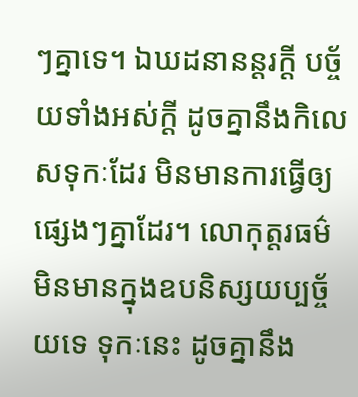ៗគ្នាទេ។ ឯឃដនានន្តរក្តី បច្ច័យទាំងអស់ក្តី ដូចគ្នានឹងកិលេសទុកៈដែរ មិនមានការធ្វើឲ្យផ្សេងៗគ្នាដែរ។ លោកុត្តរធម៌ មិនមានក្នុងឧបនិស្សយប្បច្ច័យទេ ទុកៈនេះ ដូចគ្នានឹង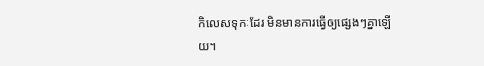កិលេសទុកៈដែរ មិនមានការធ្វើឲ្យផ្សេងៗគ្នាឡើយ។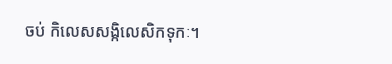ចប់ កិលេសសង្កិលេសិកទុកៈ។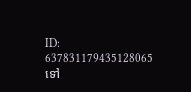ID: 637831179435128065
ទៅ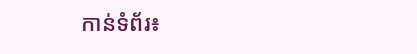កាន់ទំព័រ៖